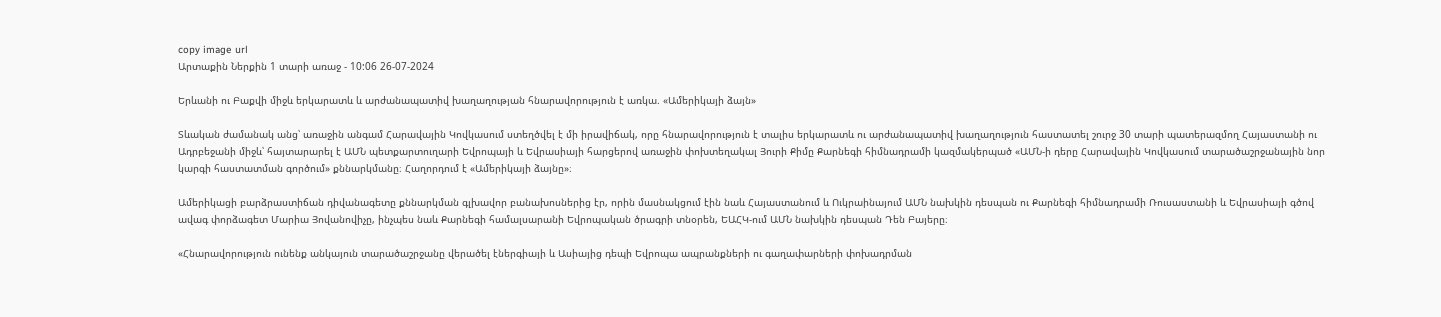copy image url
Արտաքին Ներքին 1 տարի առաջ - 10:06 26-07-2024

Երևանի ու Բաքվի միջև երկարատև և արժանապատիվ խաղաղության հնարավորություն է առկա. «Ամերիկայի ձայն»

Տևական ժամանակ անց՝ առաջին անգամ Հարավային Կովկասում ստեղծվել է մի իրավիճակ, որը հնարավորություն է տալիս երկարատև ու արժանապատիվ խաղաղություն հաստատել շուրջ 30 տարի պատերազմող Հայաստանի ու Ադրբեջանի միջև՝ հայտարարել է ԱՄՆ պետքարտուղարի Եվրոպայի և Եվրասիայի հարցերով առաջին փոխտեղակալ Յուրի Քիմը Քարնեգի հիմնադրամի կազմակերպած «ԱՄՆ-ի դերը Հարավային Կովկասում տարածաշրջանային նոր կարգի հաստատման գործում» քննարկմանը։ Հաղորդում է «Ամերիկայի ձայնը»։

Ամերիկացի բարձրաստիճան դիվանագետը քննարկման գլխավոր բանախոսներից էր, որին մասնակցում էին նաև Հայաստանում և Ուկրաինայում ԱՄՆ նախկին դեսպան ու Քարնեգի հիմնադրամի Ռուսաստանի և Եվրասիայի գծով ավագ փորձագետ Մարիա Յովանովիչը, ինչպես նաև Քարնեգի համալսարանի Եվրոպական ծրագրի տնօրեն, ԵԱՀԿ-ում ԱՄՆ նախկին դեսպան Դեն Բայերը։

«Հնարավորություն ունենք անկայուն տարածաշրջանը վերածել էներգիայի և Ասիայից դեպի Եվրոպա ապրանքների ու գաղափարների փոխադրման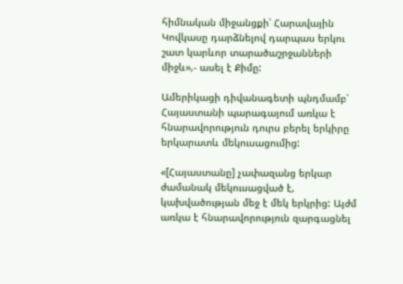հիմնական միջանցքի՝ Հարավային Կովկասը դարձնելով դարպաս երկու շատ կարևոր տարածաշրջանների միջև»,- ասել է Քիմը:

Ամերիկացի դիվանագետի պնդմամբ՝ Հայաստանի պարագայում առկա է հնարավորություն դուրս բերել երկիրը երկարատև մեկուսացումից:

«[Հայաստանը] չափազանց երկար ժամանակ մեկուսացված է, կախվածության մեջ է մեկ երկրից: Այժմ առկա է հնարավորություն զարգացնել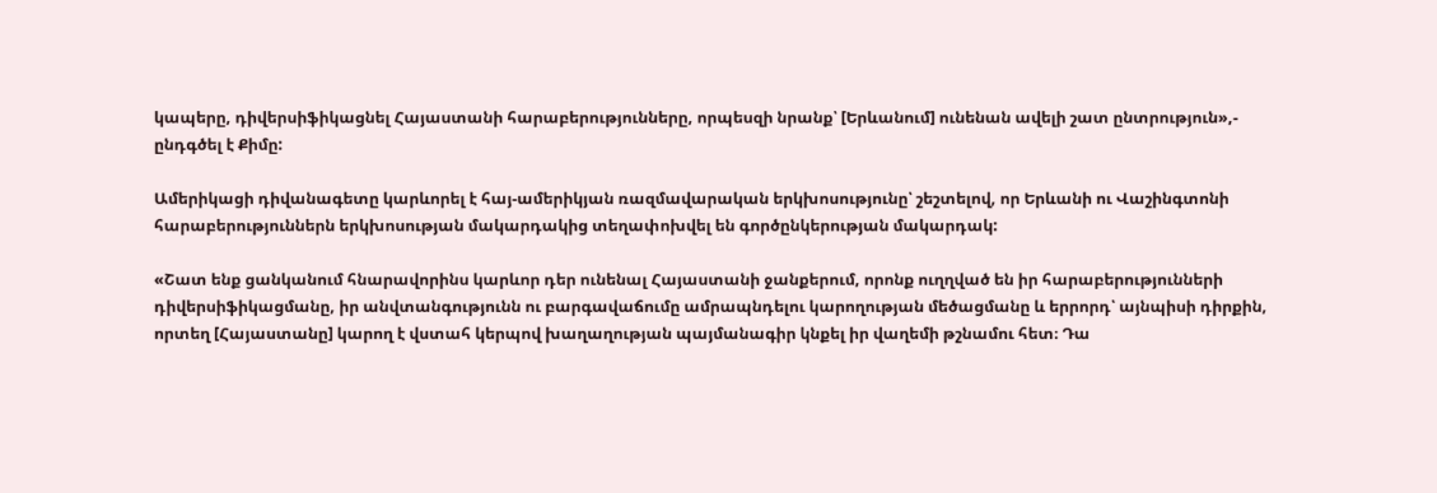կապերը, դիվերսիֆիկացնել Հայաստանի հարաբերությունները, որպեսզի նրանք՝ [Երևանում] ունենան ավելի շատ ընտրություն»,- ընդգծել է Քիմը:

Ամերիկացի դիվանագետը կարևորել է հայ-ամերիկյան ռազմավարական երկխոսությունը՝ շեշտելով, որ Երևանի ու Վաշինգտոնի հարաբերություններն երկխոսության մակարդակից տեղափոխվել են գործընկերության մակարդակ:

«Շատ ենք ցանկանում հնարավորինս կարևոր դեր ունենալ Հայաստանի ջանքերում, որոնք ուղղված են իր հարաբերությունների դիվերսիֆիկացմանը, իր անվտանգությունն ու բարգավաճումը ամրապնդելու կարողության մեծացմանը և երրորդ՝ այնպիսի դիրքին, որտեղ [Հայաստանը] կարող է վստահ կերպով խաղաղության պայմանագիր կնքել իր վաղեմի թշնամու հետ։ Դա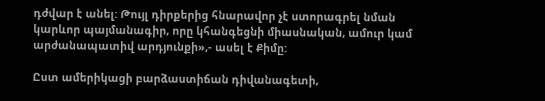դժվար է անել: Թույլ դիրքերից հնարավոր չէ ստորագրել նման կարևոր պայմանագիր, որը կհանգեցնի միասնական, ամուր կամ արժանապատիվ արդյունքի»,- ասել է Քիմը:

Ըստ ամերիկացի բարձաստիճան դիվանագետի,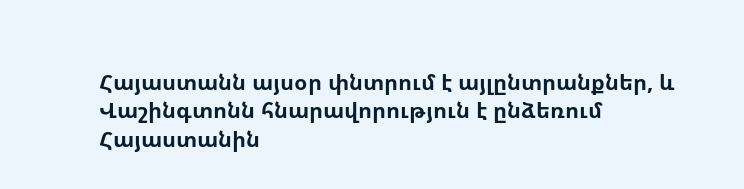Հայաստանն այսօր փնտրում է այլընտրանքներ, և Վաշինգտոնն հնարավորություն է ընձեռում Հայաստանին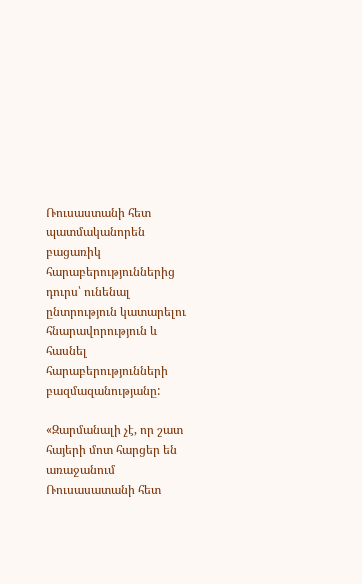Ռուսաստանի հետ պատմականորեն բացառիկ հարաբերություններից դուրս՝ ունենալ ընտրություն կատարելու հնարավորություն և հասնել հարաբերությունների բազմազանությանը:

«Զարմանալի չէ, որ շատ հայերի մոտ հարցեր են առաջանում Ռուսասատանի հետ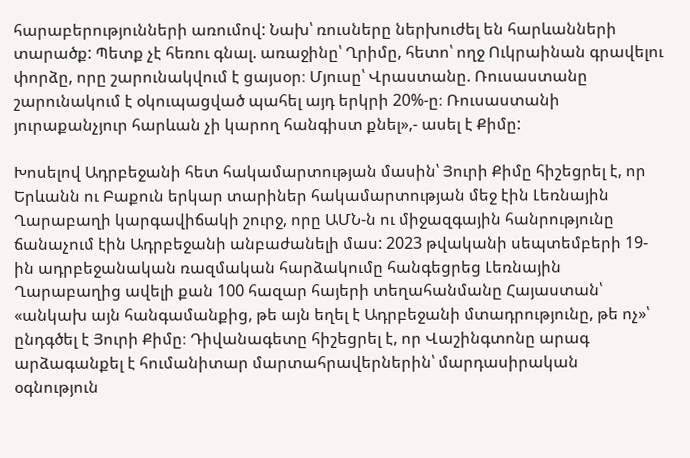հարաբերությունների առումով: Նախ՝ ռուսները ներխուժել են հարևանների տարածք: Պետք չէ հեռու գնալ. առաջինը՝ Ղրիմը, հետո՝ ողջ Ուկրաինան գրավելու փորձը, որը շարունակվում է ցայսօր։ Մյուսը՝ Վրաստանը. Ռուսաստանը շարունակում է օկուպացված պահել այդ երկրի 20%-ը։ Ռուսաստանի յուրաքանչյուր հարևան չի կարող հանգիստ քնել»,- ասել է Քիմը:

Խոսելով Ադրբեջանի հետ հակամարտության մասին՝ Յուրի Քիմը հիշեցրել է, որ Երևանն ու Բաքուն երկար տարիներ հակամարտության մեջ էին Լեռնային Ղարաբաղի կարգավիճակի շուրջ, որը ԱՄՆ-ն ու միջազգային հանրությունը ճանաչում էին Ադրբեջանի անբաժանելի մաս: 2023 թվականի սեպտեմբերի 19-ին ադրբեջանական ռազմական հարձակումը հանգեցրեց Լեռնային Ղարաբաղից ավելի քան 100 հազար հայերի տեղահանմանը Հայաստան՝ «անկախ այն հանգամանքից, թե այն եղել է Ադրբեջանի մտադրությունը, թե ոչ»՝ ընդգծել է Յուրի Քիմը։ Դիվանագետը հիշեցրել է, որ Վաշինգտոնը արագ արձագանքել է հումանիտար մարտահրավերներին՝ մարդասիրական օգնություն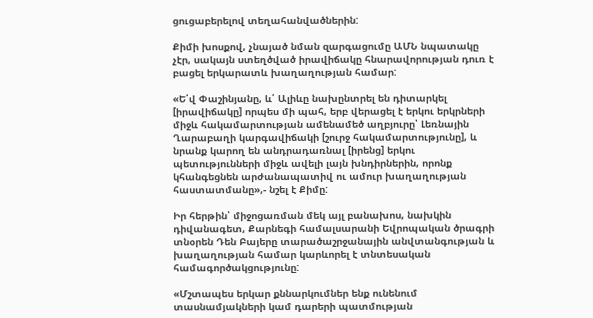ցուցաբերելով տեղահանվածներին:

Քիմի խոսքով, չնայած նման զարգացումը ԱՄՆ նպատակը չէր, սակայն ստեղծված իրավիճակը հնարավորության դուռ է բացել երկարատև խաղաղության համար:

«Ե՛վ Փաշինյանը, և՛ Ալիևը նախընտրել են դիտարկել [իրավիճակը] որպես մի պահ, երբ վերացել է երկու երկրների միջև հակամարտության ամենամեծ աղբյուրը՝ Լեռնային Ղարաբաղի կարգավիճակի [շուրջ հակամարտությունը], և նրանք կարող են անդրադառնալ [իրենց] երկու պետությունների միջև ավելի լայն խնդիրներին, որոնք կհանգեցնեն արժանապատիվ ու ամուր խաղաղության հաստատմանը»,- նշել է Քիմը:

Իր հերթին՝ միջոցառման մեկ այլ բանախոս, նախկին դիվանագետ, Քարնեգի համալսարանի Եվրոպական ծրագրի տնօրեն Դեն Բայերը տարածաշրջանային անվտանգության և խաղաղության համար կարևորել է տնտեսական համագործակցությունը:

«Մշտապես երկար քննարկումներ ենք ունենում տասնամյակների կամ դարերի պատմության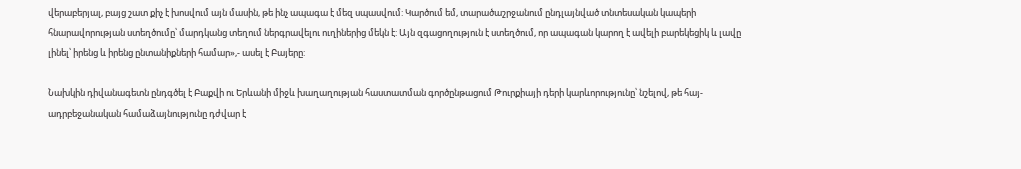վերաբերյալ, բայց շատ քիչ է խոսվում այն մասին, թե ինչ ապագա է մեզ սպասվում: Կարծում եմ, տարածաշրջանում ընդլայնված տնտեսական կապերի հնարավորության ստեղծումը՝ մարդկանց տեղում ներգրավելու ուղիներից մեկն է: Այն զգացողություն է ստեղծում, որ ապագան կարող է ավելի բարեկեցիկ և լավը լինել՝ իրենց և իրենց ընտանիքների համար»,- ասել է Բայերը:

Նախկին դիվանագետն ընդգծել է Բաքվի ու Երևանի միջև խաղաղության հաստատման գործընթացում Թուրքիայի դերի կարևորությունը՝ նշելով, թե հայ-ադրբեջանական համաձայնությունը դժվար է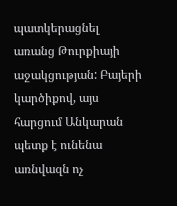պատկերացնել առանց Թուրքիայի աջակցության: Բայերի կարծիքով, այս հարցում Անկարան պետք է ունենա առնվազն ոչ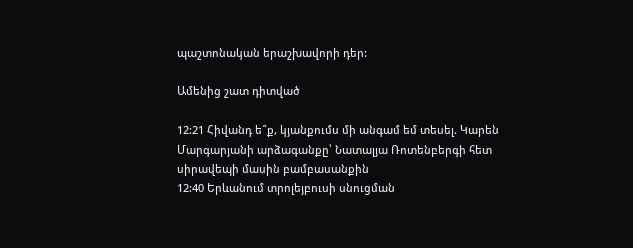պաշտոնական երաշխավորի դեր:

Ամենից շատ դիտված

12:21 Հիվանդ ե՞ք, կյանքումս մի անգամ եմ տեսել. Կարեն Մարգարյանի արձագանքը՝ Նատալյա Ռոտենբերգի հետ սիրավեպի մասին բամբասանքին
12:40 Երևանում տրոլեյբուսի սնուցման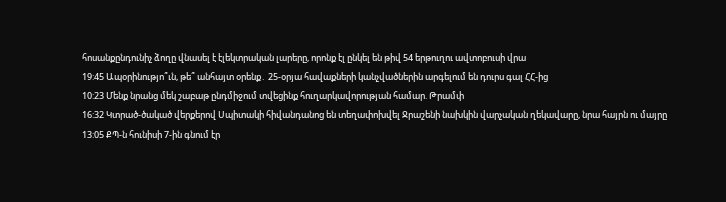հոսանքընդունիչ ձողը վնասել է էլեկտրական լարերը, որոնք էլ ընկել են թիվ 54 երթուղու ավտոբուսի վրա
19:45 Ապօրինությո՞ւն, թե՞ անհայտ օրենք․ 25-օրյա հավաքների կանչվածներին արգելում են դուրս գալ ՀՀ-ից
10:23 Մենք նրանց մեկ շաբաթ ընդմիջում տվեցինք հուղարկավորության համար. Թրամփ
16:32 Կտրած-ծակած վերքերով Սպիտակի հիվանդանոց են տեղափոխվել Ջրաշենի նախկին վարչական ղեկավարը, նրա հայրն ու մայրը
13:05 ՔՊ-ն հունիսի 7-ին գնում էր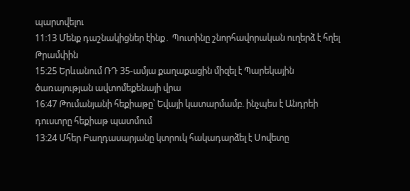պարտվելու
11:13 Մենք դաշնակիցներ էինք․ Պուտինը շնորհավորական ուղերձ է հղել Թրամփին
15:25 Երևանում ՌԴ 35-ամյա քաղաքացին միզել է Պարեկային ծառայության ավտոմեքենայի վրա
16:47 Թումանյանի հեքիաթը՝ Եվայի կատարմամբ. ինչպես է Անդրեի դուստրը հեքիաթ պատմում
13:24 Մհեր Բաղդասարյանը կտրուկ հակադարձել է Սովետը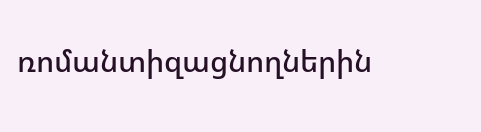ռոմանտիզացնողներին